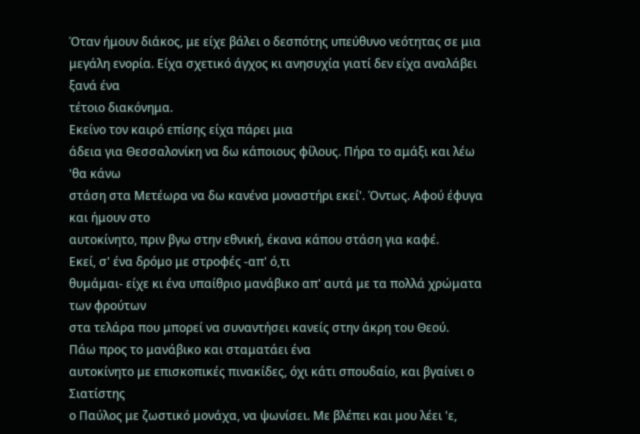Όταν ήμουν διάκος, με είχε βάλει ο δεσπότης υπεύθυνο νεότητας σε μια
μεγάλη ενορία. Είχα σχετικό άγχος κι ανησυχία γιατί δεν είχα αναλάβει ξανά ένα
τέτοιο διακόνημα.
Εκείνο τον καιρό επίσης είχα πάρει μια
άδεια για Θεσσαλονίκη να δω κάποιους φίλους. Πήρα το αμάξι και λέω 'θα κάνω
στάση στα Μετέωρα να δω κανένα μοναστήρι εκεί'. Όντως. Αφού έφυγα και ήμουν στο
αυτοκίνητο, πριν βγω στην εθνική, έκανα κάπου στάση για καφέ.
Εκεί, σ' ένα δρόμο με στροφές -απ' ό,τι
θυμάμαι- είχε κι ένα υπαίθριο μανάβικο απ' αυτά με τα πολλά χρώματα των φρούτων
στα τελάρα που μπορεί να συναντήσει κανείς στην άκρη του Θεού.
Πάω προς το μανάβικο και σταματάει ένα
αυτοκίνητο με επισκοπικές πινακίδες, όχι κάτι σπουδαίο, και βγαίνει ο Σιατίστης
ο Παύλος με ζωστικό μονάχα, να ψωνίσει. Με βλέπει και μου λέει 'ε,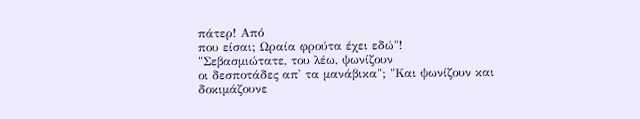πάτερ! Από
που είσαι; Ωραία φρούτα έχει εδώ"!
"Σεβασμιώτατε, του λέω, ψωνίζουν
οι δεσποτάδες απ' τα μανάβικα"; "Και ψωνίζουν και δοκιμάζουνε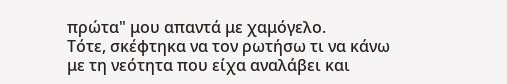πρώτα" μου απαντά με χαμόγελο.
Τότε, σκέφτηκα να τον ρωτήσω τι να κάνω
με τη νεότητα που είχα αναλάβει και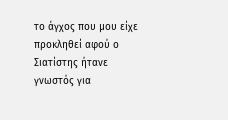το άγχος που μου είχε προκληθεί αφού ο
Σιατίστης ήτανε γνωστός για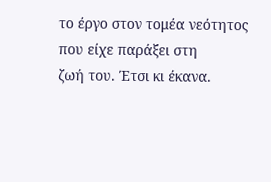το έργο στον τομέα νεότητος που είχε παράξει στη
ζωή του. Έτσι κι έκανα.